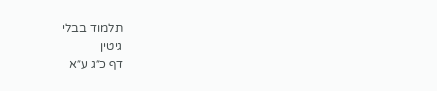תלמוד בבלי
גיטין
דף כ״ג ע״א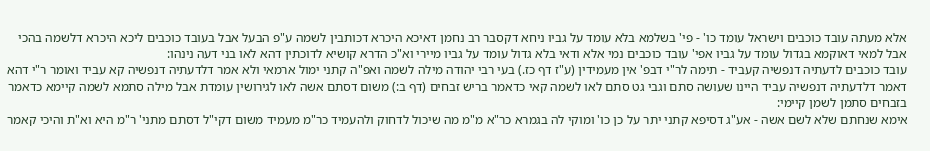אלא מעתה עובד כוכבים וישראל עומד כו' - פי' בשלמא בלא עומד על גביו ניחא דקסבר רב נחמן דאיכא היכרא דכותבין לשמה ע"פ הבעל אבל בעובד כוכבים ליכא היכרא דלשמה בהכי אבל למאי דאוקמא בגדול עומד על גביו אפי' עובד כוכבים נמי אלא ודאי בלא גדול עומד על גביו מיירי וא"כ הדרא קושיא לדוכתין דהא לאו בני דעה נינהו:
עובד כוכבים לדעתיה דנפשיה קעביד - תימה לר"י דבפ' אין מעמידין (ע"ז דף כז.) בעי רבי יהודה מילה לשמה ואפ"ה קתני ימול ארמאי ולא אמר דלדעתיה דנפשיה קא עביד ואומר ר"י דהא דאמר דלדעתיה דנפשיה עביד היינו שעושה סתם וגבי גט סתם לאו לשמה קאי כדאמר בריש זבחים (דף ב:) משום דסתם אשה לאו לגירושין עומדת אבל מילה סתמא לשמה קיימא כדאמר בזבחים סתמן לשמן קיימי:
אימא שנחתם שלא לשם אשה - אע"ג דסיפא קתני יתר על כן כו' ומוקי לה בגמרא כר"א מ"מ מה שיכול לדחוק ולהעמיד כר"מ מעמיד משום דקי"ל דסתם מתני' ר"מ היא וא"ת והיכי קאמר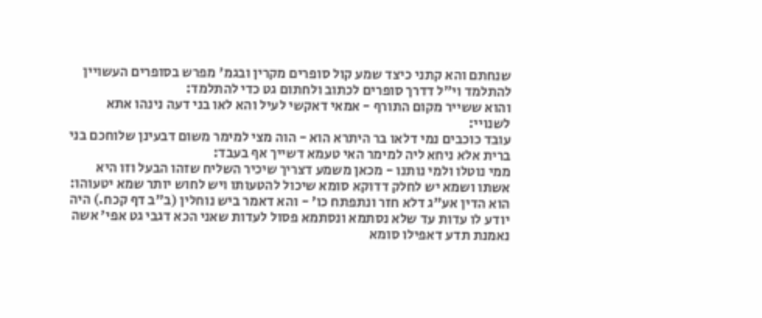שנחתם והא קתני כיצד שמע קול סופרים מקרין ובגמ' מפרש בסופרים העשויין להתלמד וי"ל דדרך סופרים לכתוב ולחתום גט כדי להתלמד:
והוא ששייר מקום התורף - אמאי דאקשי לעיל והא לאו בני דעה נינהו אתא לשנויי:
עובד כוכבים נמי דלאו בר היתרא הוא - הוה מצי למימר משום דבעינן שלוחכם בני ברית אלא ניחא ליה למימר האי טעמא דשייך אף בעבד:
ממי נוטלו ולמי נותנו - מכאן משמע דצריך שיכיר השליח שזהו הבעל וזו היא אשתו ושמא יש לחלק דדוקא סומא שיכול להטעותו ויש לחוש יותר שמא יטעוהו:
הוא הדין אע"ג דלא חזר ונתפתח כו' - והא דאמר ביש נוחלין (ב"ב דף קכח.) היה יודע לו עדות עד שלא נסתמא ונסתמא פסול לעדות שאני הכא דגבי גט אפי' אשה נאמנת תדע דאפילו סומא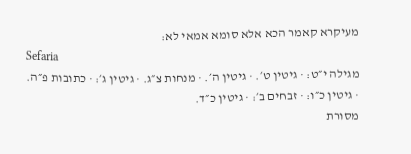מעיקרא קאמר הכא אלא סומא אמאי לא:
Sefaria
מגילה י״ט: · גיטין ט׳. · גיטין ה׳. · מנחות צ״ג. · גיטין ג׳: · כתובות פ״ה. · גיטין כ״ו: · זבחים ב׳: · גיטין כ״ד.
מסורת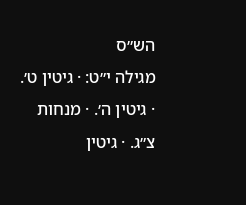הש״ס
מגילה י״ט: · גיטין ט׳. · גיטין ה׳. · מנחות צ״ג. · גיטין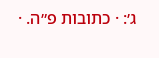ג׳: · כתובות פ״ה. ·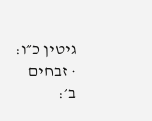גיטין כ״ו: · זבחים ב׳: